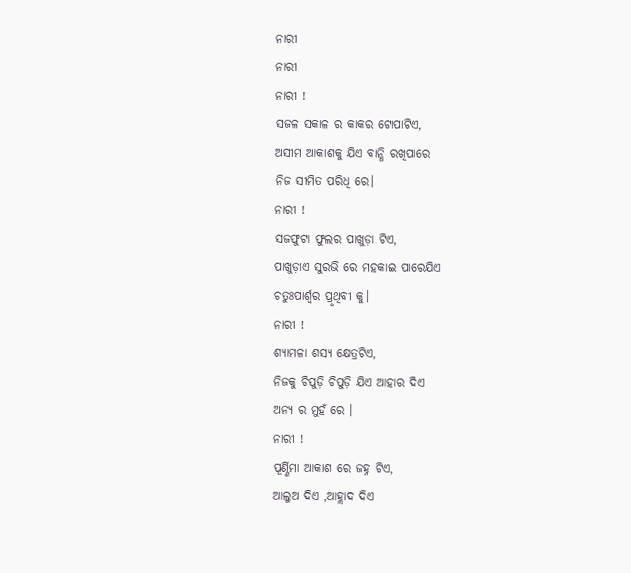ନାରୀ
ନାରୀ
ନାରୀ !
ସଜଳ ସକାଳ ର କାକର ଟୋପାଟିଏ,
ଅସୀମ ଆକାଶକୁ ଯିଏ ବାନ୍ଧି ରଖିପାରେ
ନିଜ ସୀମିତ ପରିଧି ରେ।
ନାରୀ !
ସଜଫୁଟା ଫୁଲର ପାଖୁଡ଼ା ଟିଏ,
ପାଖୁଡ଼ାଏ ସୁରଭି ରେ ମହକାଇ ପାରେଯିଏ
ଚତୁଃପାର୍ଶ୍ଵର ପ୍ରୃଥିବୀ କୁ।
ନାରୀ !
ଶ୍ୟାମଳା ଶସ୍ୟ କ୍ଷେତ୍ରଟିଏ,
ନିଜକୁ ଚିପୁଡ଼ି ଚିପୁଡ଼ି ଯିଏ ଆହାର ଦିଏ
ଅନ୍ୟ ର ମୁହଁ ରେ ।
ନାରୀ !
ପୂର୍ଣ୍ଣିମା ଆକାଶ ରେ ଜହ୍ନ ଟିଏ,
ଆଲୁଅ ଦିଏ ,ଆହ୍ଲାଦ ଦିଏ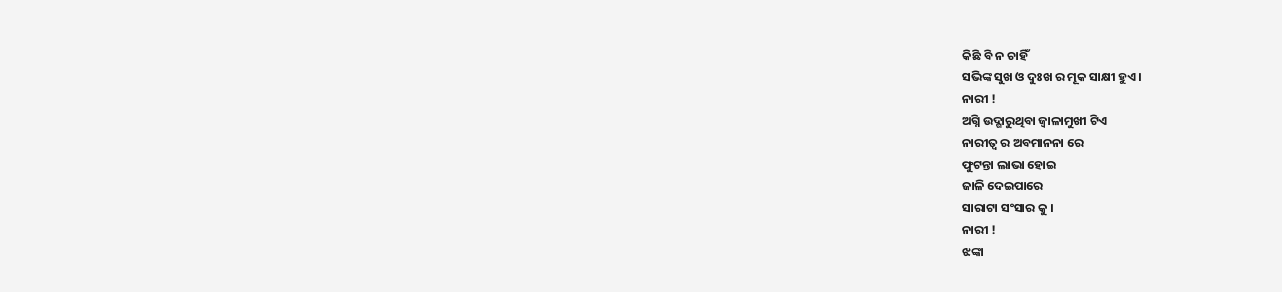କିଛି ବି ନ ଚାହିଁ
ସଭିଙ୍କ ସୁଖ ଓ ଦୁଃଖ ର ମୂକ ସାକ୍ଷୀ ହୁଏ ।
ନାରୀ !
ଅଗ୍ନି ଉଦ୍ଗାରୁଥିବା ଜ୍ୱାଳାମୁଖୀ ଟିଏ
ନାରୀତ୍ୱ ର ଅବମାନନା ରେ
ଫୁଟନ୍ତା ଲାଭା ହୋଇ
ଜାଳି ଦେଇପାରେ
ସାରାଟା ସଂସାର କୁ ।
ନାରୀ !
ଝଙ୍କା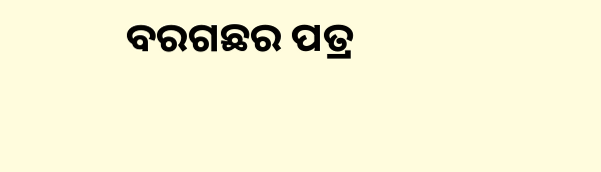ବରଗଛର ପତ୍ର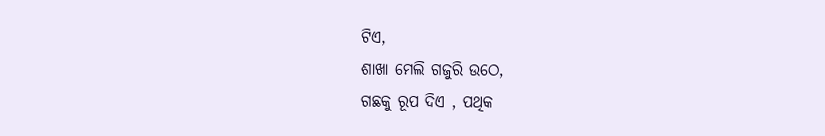ଟିଏ,
ଶାଖା ମେଲି ଗଜୁରି ଉଠେ,
ଗଛକୁ ରୂପ ଦିଏ , ପଥିକ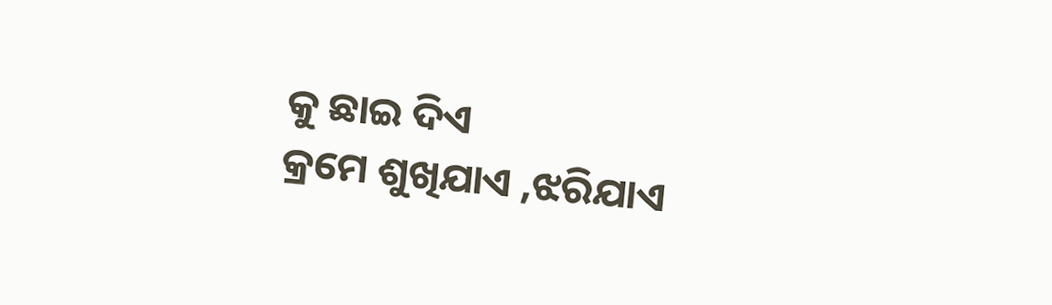କୁ ଛାଇ ଦିଏ
କ୍ରମେ ଶୁଖିଯାଏ ,ଝରିଯାଏ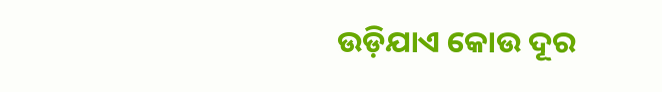ଉଡ଼ିଯାଏ କୋଉ ଦୂର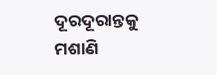ଦୂରଦୂରାନ୍ତକୁ ମଶାଣି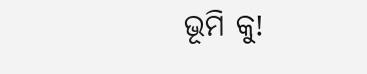ଭୂମି କୁ!